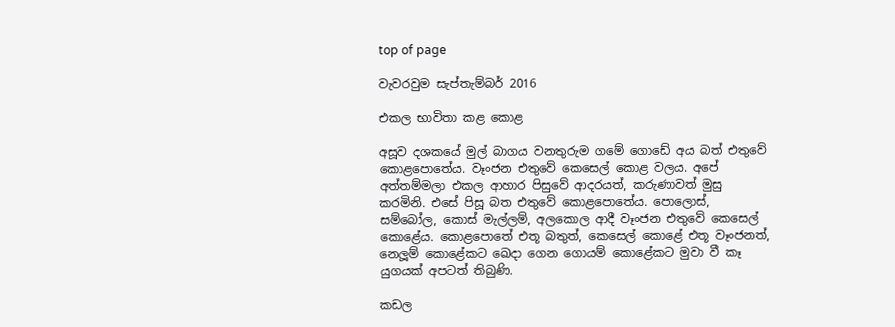top of page

වැවරවුම සැප්තැම්බර් 2016

එකල භාවිතා කළ කොළ

අසූව දශකයේ මුල් බාගය වනතුරුම ගමේ ගොඩේ අය බත් එතුවේ කොළපොතේය. වෑංජන එතුවේ කෙසෙල් කොළ වලය. අපේ අත්තම්මලා එකල ආහාර පිසුවේ ආදරයත්, කරුණාවත් මුසු කරමිනි. එසේ පිසූ බත එතුවේ කොළපොතේය. පොලොස්, සම්බෝල, කොස් මැල්ලම්, අලකොල ආදී වෑංජන එතුවේ කෙසෙල් කොළේය. කොළපොතේ එතූ බතුත්, කෙසෙල් කොළේ එතූ වෑංජනත්, නෙලූම් කොළේකට ඛෙදා ගෙන ගොයම් කොළේකට මුවා වී කෑ යුගයක් අපටත් තිබුණි.

කඩල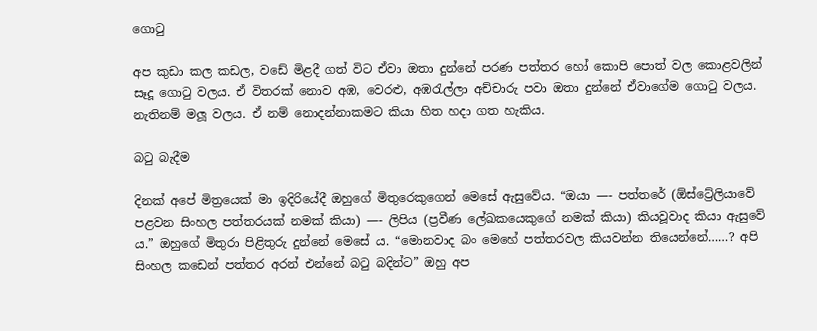ගොටු

අප කුඩා කල කඩල, වඩේ මිළදී ගත් විට ඒවා ඔතා දුන්නේ පරණ පත්තර හෝ කොපි පොත් වල කොළවලින් සෑදූ ගොටු වලය. ඒ විතරක් නොව අඹ, වෙරළු, අඹරැල්ලා අච්චාරු පවා ඔතා දුන්නේ ඒවාගේම ගොටු වලය. නැතිනම් මලූ වලය. ඒ නම් නොදන්නාකමට කියා හිත හදා ගත හැකිය.

බටු බැදීම

දිනක් අපේ මිත්‍රයෙක් මා ඉදිරියේදී ඔහුගේ මිතුරෙකුගෙන් මෙසේ ඇසුවේය. “ඔයා —- පත්තරේ (ඕස්ට්‍රේලියාවේ පළවන සිංහල පත්තරයක් නමක් කියා) —- ලිපිය (ප්‍රවීණ ලේඛකයෙකුගේ නමක් කියා) කියවූවාද කියා ඇසුවේ ය.” ඔහුගේ මිතුරා පිළිතුරු දුන්නේ මෙසේ ය. “මොනවාද බං මෙහේ පත්තරවල කියවන්න තියෙන්නේ……? අපි සිංහල කඩෙන් පත්තර අරන් එන්නේ බටු බදින්ට” ඔහු අප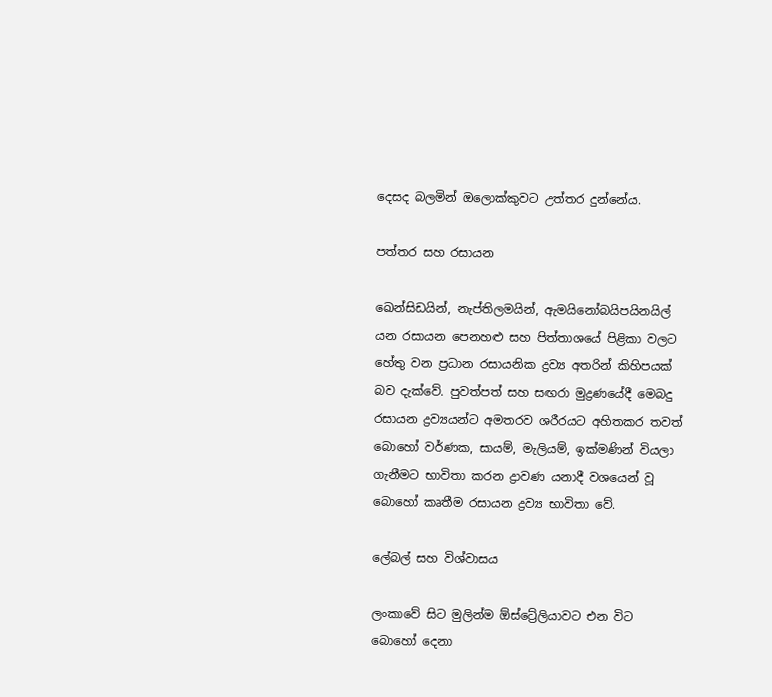දෙසද බලමින් ඔලොක්කුවට උත්තර දුන්නේය.

පත්තර සහ රසායන

ඛෙන්සිඩයින්, නැප්තිලමයින්, ඇමයිනෝබයිපයිනයිල් යන රසායන පෙනහළු සහ පිත්තාශයේ පිළිකා වලට හේතු වන ප්‍රධාන රසායනික ද්‍රව්‍ය අතරින් කිහිපයක් බව දැක්වේ. පුවත්පත් සහ සඟරා මුද්‍රණයේදී මෙබදු රසායන ද්‍රව්‍යයන්ට අමතරව ශරීරයට අහිතකර තවත් බොහෝ වර්ණක, සායම්, මැලියම්, ඉක්මණින් වියලා ගැනීමට භාවිතා කරන ද්‍රාවණ යනාදී වශයෙන් වූ බොහෝ කෘතීම රසායන ද්‍රව්‍ය භාවිතා වේ.

ලේබල් සහ විශ්වාසය

ලංකාවේ සිට මුලින්ම ඕස්ට්‍රේලියාවට එන විට බොහෝ දෙනා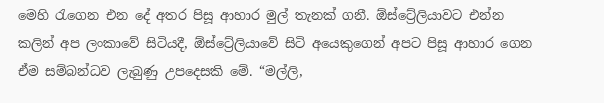මෙහි රැගෙන එන දේ අතර පිසූ ආහාර මුල් තැනක් ගනී. ඕස්ට්‍රේලියාවට එන්න කලින් අප ලංකාවේ සිටියදී, ඕස්ට්‍රේලියාවේ සිටි අයෙකුගෙන් අපට පිසූ ආහාර ගෙන ඒම සම්බන්ධව ලැබුණු උපදෙසකි මේ. “මල්ලි,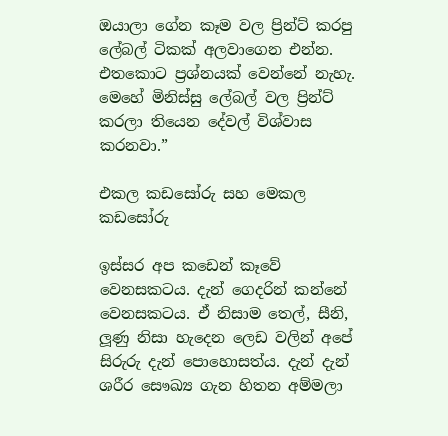ඔයාලා ගේන කෑම වල ප්‍රින්ට් කරපු ලේබල් ටිකක් අලවාගෙන එන්න. එතකොට ප්‍රශ්නයක් වෙන්නේ නැහැ. මෙහේ මිනිස්සු ලේබල් වල ප්‍රින්ට් කරලා තියෙන දේවල් විශ්වාස කරනවා.”

එකල කඩසෝරු සහ මෙකල කඩසෝරු

ඉස්සර අප කඩෙන් කෑවේ වෙනසකටය. දැන් ගෙදරින් කන්නේ වෙනසකටය. ඒ නිසාම තෙල්, සීනි, ලූණු නිසා හැදෙන ලෙඩ වලින් අපේ සිරුරු දැන් පොහොසත්ය. දැන් දැන් ශරීර සෞඛ්‍ය ගැන හිතන අම්මලා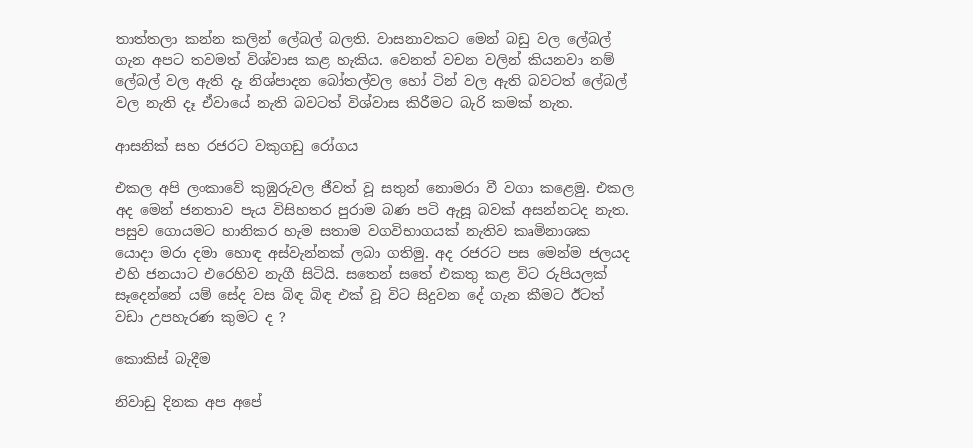තාත්තලා කන්න කලින් ලේබල් බලති. වාසනාවකට මෙන් බඩු වල ලේබල් ගැන අපට තවමත් විශ්වාස කළ හැකිය. වෙනත් වචන වලින් කියනවා නම් ලේබල් වල ඇති දෑ නිශ්පාදන බෝතල්වල හෝ ටින් වල ඇති බවටත් ලේබල් වල නැති දෑ ඒවායේ නැති බවටත් විශ්වාස කිරීමට බැරි කමක් නැත.

ආසනික් සහ රජරට වකුගඩු රෝගය

එකල අපි ලංකාවේ කුඹුරුවල ජීවත් වූ සතුන් නොමරා වී වගා කළෙමු. එකල අද මෙන් ජනතාව පැය විසිහතර පුරාම බණ පටි ඇසූ බවක් අසන්නටද නැත. පසුව ගොයමට හානිකර හැම සතාම වගවිභාගයක් නැතිව කෘමිනාශක යොදා මරා දමා හොඳ අස්වැන්නක් ලබා ගතිමු. අද රජරට පස මෙන්ම ජලයද එහි ජනයාට එරෙහිව නැගී සිටියි. සතෙන් සතේ එකතු කළ විට රුපියලක් සෑදෙන්නේ යම් සේද වස බිඳ බිඳ එක් වූ විට සිදුවන දේ ගැන කීමට ඊටත් වඩා උපහැරණ කුමට ද ?

කොකිස් බැදීම

නිවාඩු දිනක අප අපේ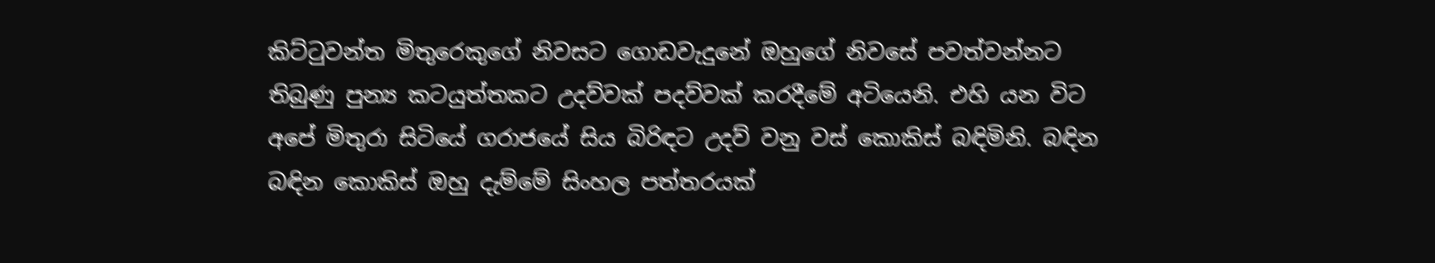කිට්ටුවන්ත මිතුරෙකුගේ නිවසට ගොඩවැදුනේ ඔහුගේ නිවසේ පවත්වන්නට තිබුණු පුන්‍ය කටයුත්තකට උදව්වක් පදව්වක් කරදීමේ අටියෙනි. එහි යන විට අපේ මිතුරා සිටියේ ගරාජයේ සිය බිරිඳට උදව් වනු වස් කොකිස් බඳිමිනි. බඳින බඳින කොකිස් ඔහු දැම්මේ සිංහල පත්තරයක්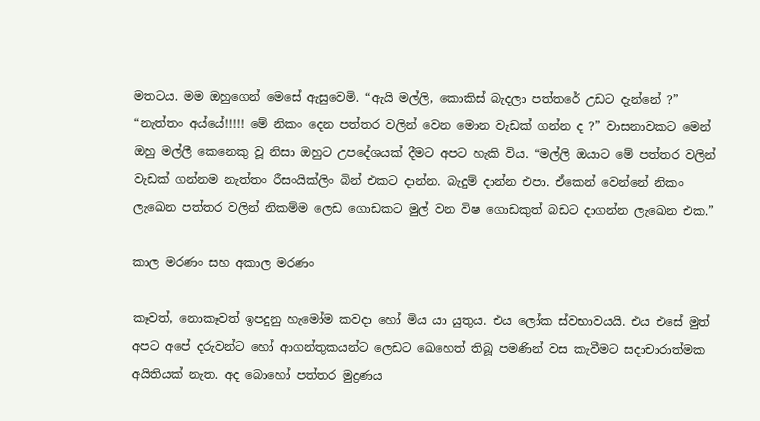මතටය. මම ඔහුගෙන් මෙසේ ඇසුවෙමි. “ඇයි මල්ලි, කොකිස් බැදලා පත්තරේ උඩට දැන්නේ ?” “නැත්තං අය්යේ!!!!! මේ නිකං දෙන පත්තර වලින් වෙන මොන වැඩක් ගන්න ද ?” වාසනාවකට මෙන් ඔහු මල්ලී කෙනෙකු වූ නිසා ඔහුට උපදේශයක් දීමට අපට හැකි විය. “මල්ලි ඔයාට මේ පත්තර වලින් වැඩක් ගන්නම නැත්තං රීසංයික්ලිං බින් එකට දාන්න. බැදුම් දාන්න එපා. ඒකෙන් වෙන්නේ නිකං ලැඛෙන පත්තර වලින් නිකම්ම ලෙඩ ගොඩකට මුල් වන විෂ ගොඩකුත් බඩට දාගන්න ලැඛෙන එක.”

කාල මරණං සහ අකාල මරණං

කෑවත්, නොකෑවත් ඉපදුනු හැමෝම කවදා හෝ මිය යා යුතුය. එය ලෝක ස්වභාවයයි. එය එසේ මුත් අපට අපේ දරුවන්ට හෝ ආගන්තුකයන්ට ලෙඩට ඛෙහෙත් තිබූ පමණින් වස කැවීමට සදාචාරාත්මක අයිතියක් නැත. අද බොහෝ පත්තර මුද්‍රණය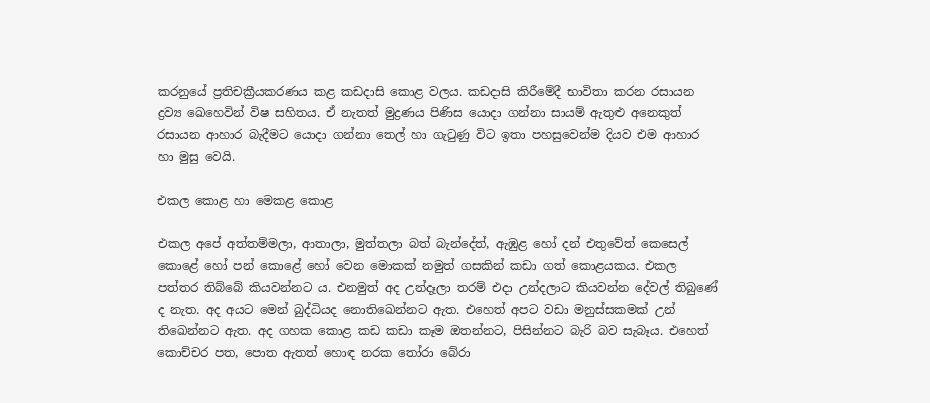කරනුයේ ප්‍රතිචක්‍රීයකරණය කළ කඩදාසි කොළ වලය. කඩදාසි කිරීමේදී භාවිතා කරන රසායන ද්‍රව්‍ය ඛෙහෙවින් විෂ සහිතය. ඒ නැතත් මුද්‍රණය පිණිස යොදා ගන්නා සායම් ඇතුළු අනෙකුත් රසායන ආහාර බැදීමට යොදා ගන්නා තෙල් හා ගැටුණු විට ඉතා පහසුවෙන්ම දියව එම ආහාර හා මුසු වෙයි.

එකල කොළ හා මෙකළ කොළ

එකල අපේ අත්තම්මලා, ආතාලා, මුත්තලා බත් බැන්දේත්, ඇඹුළ හෝ දන් එතුවේත් කෙසෙල් කොළේ හෝ පන් කොළේ හෝ වෙන මොකක් නමුත් ගසකින් කඩා ගත් කොළයකය. එකල පත්තර තිබ්බේ කියවන්නට ය. එනමුත් අද උන්දෑලා තරම් එදා උන්දලාට කියවන්න දේවල් තිබුණේ ද නැත. අද අයට මෙන් බුද්ධියද නොතිඛෙන්නට ඇත. එහෙත් අපට වඩා මනුස්සකමක් උන් තිඛෙන්නට ඇත. අද ගහක කොළ කඩ කඩා කෑම ඔතන්නට, පිසින්නට බැරි බව සැබෑය. එහෙත් කොච්චර පත, පොත ඇතත් හොඳ නරක තෝරා බේරා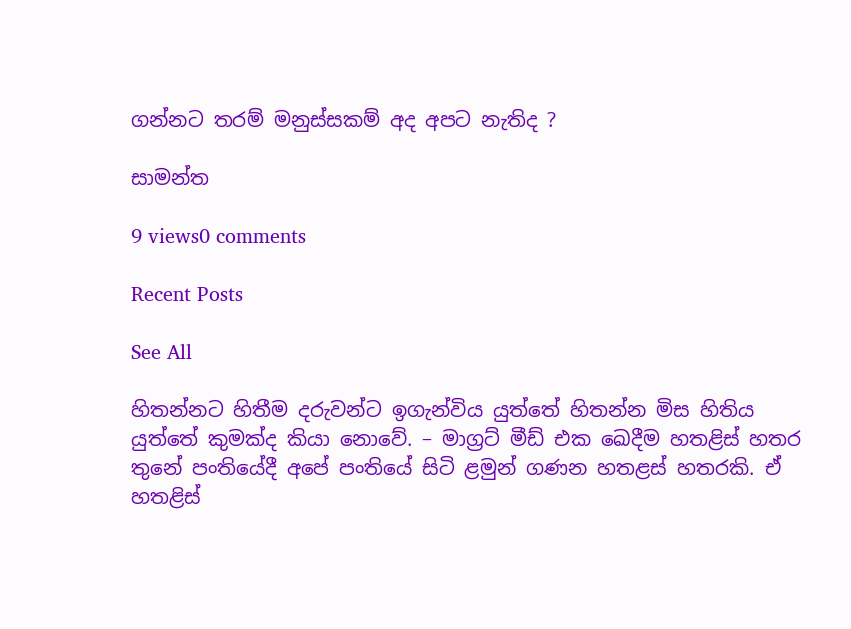ගන්නට තරම් මනුස්සකම් අද අපට නැතිද ?

සාමන්ත

9 views0 comments

Recent Posts

See All

හිතන්නට හිතීම දරුවන්ට ඉගැන්විය යුත්තේ හිතන්න මිස හිතිය යුත්තේ කුමක්ද කියා නොවේ. – මාග්‍රට් මීඩ් එක ඛෙදීම හතළිස් හතර තුනේ පංතියේදී අපේ පංතියේ සිටි ළමුන් ගණන හතළස් හතරකි. ඒ හතළිස්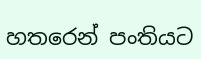හතරෙන් පංතියට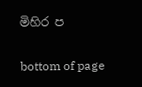මිහිර ප

bottom of page